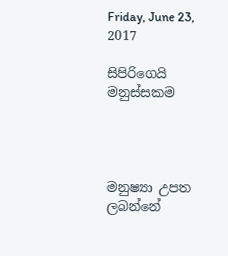Friday, June 23, 2017

සිපිරිගෙයි මනුස්සකම




මනුෂ්‍යා උපත ලබන්නේ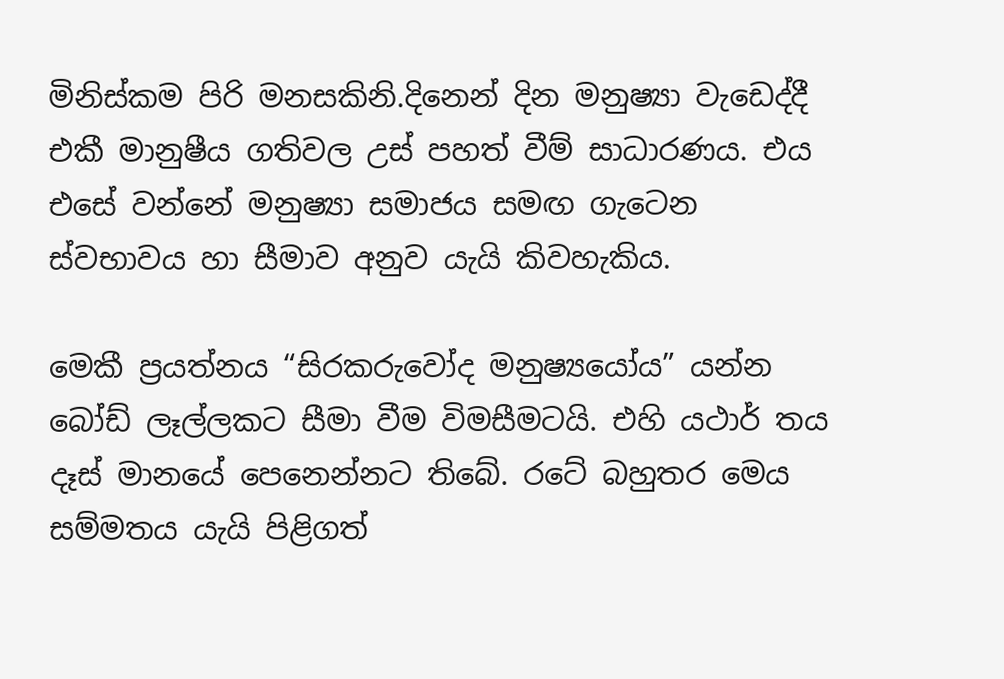මිනිස්කම පිරි මනසකිනි.දිනෙන් දින මනුෂ්‍යා වැඩෙද්දී එකී මානුෂීය ගතිවල උස් පහත් වීම් සාධාරණය. එය එසේ වන්නේ මනුෂ්‍යා සමාජය සමඟ ගැටෙන ස්වභාවය හා සීමාව අනුව යැයි කිවහැකිය.

මෙකී ප්‍රයත්නය “සිරකරුවෝද මනුෂ්‍යයෝය” යන්න බෝඩ් ලෑල්ලකට සීමා වීම විමසීමටයි. එහි යථාර් තය දෑස් මානයේ පෙනෙන්නට තිබේ. රටේ බහුතර මෙය සම්මතය යැයි පිළිගත්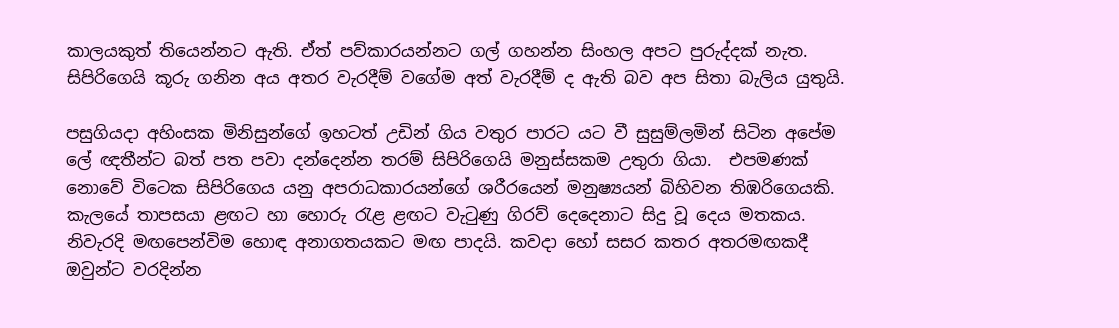කාලයකුත් තියෙන්නට ඇති. ඒත් පව්කාරයන්නට ගල් ගහන්න සිංහල අපට පුරුද්දක් නැත. සිපිරිගෙයි කූරු ගනින අය අතර වැරදීම් වගේම අත් වැරදීම් ද ඇති බව අප සිතා බැලිය යුතුයි.

පසුගියදා අහිංසක මිනිසුන්ගේ ඉහටත් උඩින් ගිය වතුර පාරට යට වී සුසුම්ලමින් සිටින අපේම ලේ ඥතීන්ට බත් පත පවා දන්දෙන්න තරම් සිපිරිගෙයි මනුස්සකම උතුරා ගියා.  එපමණක් නොවේ විටෙක සිපිරිගෙය යනු අපරාධකාරයන්ගේ ශරීරයෙන් මනුෂ්‍යයන් බිහිවන තිඹරිගෙයකි. කැලයේ තාපසයා ළඟට හා හොරු රැළ ළඟට වැටුණු ගිරව් දෙදෙනාට සිදු වූ දෙය මතකය. නිවැරදි මඟපෙන්විම හොඳ අනාගතයකට මඟ පාදයි. කවදා හෝ සසර කතර අතරමඟකදී ඔවුන්ට වරදින්න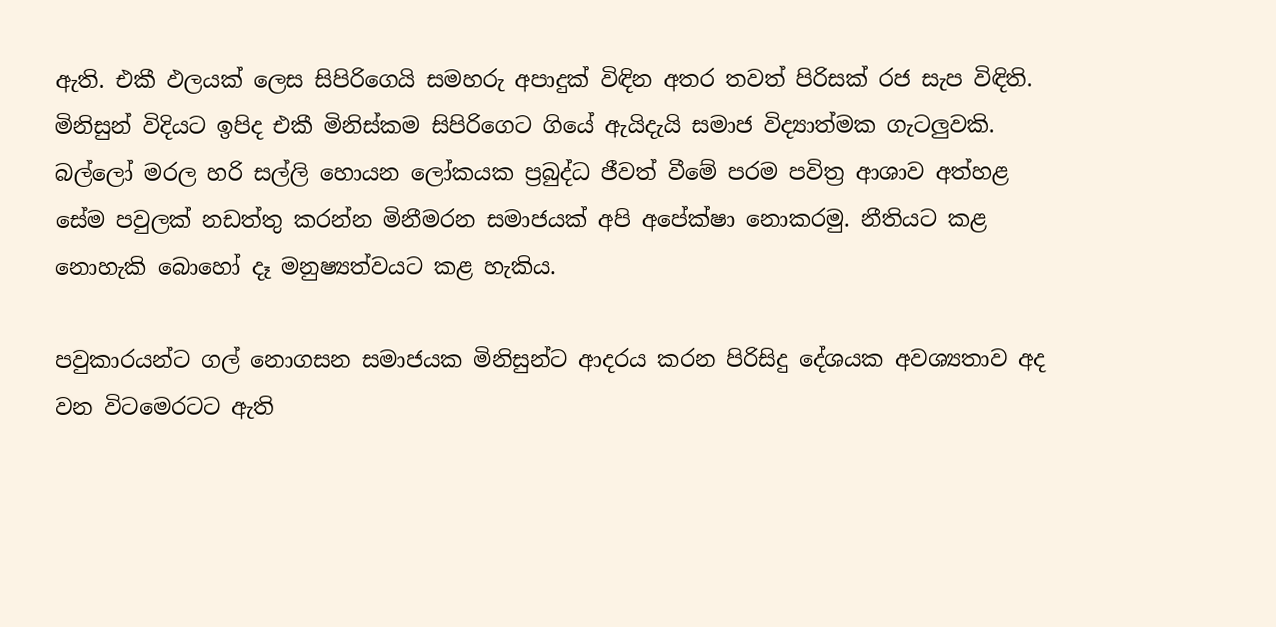ඇති. එකී ඵලයක් ලෙස සිපිරිගෙයි සමහරු අපාදුක් විඳින අතර තවත් පිරිසක් රජ සැප විඳිති. මිනිසුන් විදියට ඉපිද එකී මිනිස්කම සිපිරිගෙට ගියේ ඇයිදැයි සමාජ විද්‍යාත්මක ගැටලුවකි. බල්ලෝ මරල හරි සල්ලි හොයන ලෝකයක ප්‍රබුද්ධ ජීවත් වීමේ පරම පවිත්‍ර ආශාව අත්හළ සේම පවුලක් නඩත්තු කරන්න මිනීමරන සමාජයක් අපි අපේක්ෂා නොකරමු. නීතියට කළ නොහැකි බොහෝ දෑ මනුෂ්‍යත්වයට කළ හැකිය.

පවුකාරයන්ට ගල් නොගසන සමාජයක මිනිසුන්ට ආදරය කරන පිරිසිදු දේශයක අවශ්‍යතාව අද වන විටමෙරටට ඇති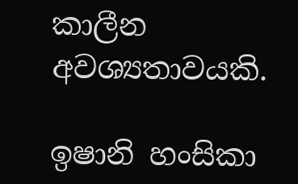කාලීන අවශ්‍යතාවයකි.

ඉෂානි හංසිකා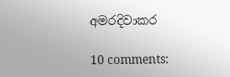අමරදිවාකර

10 comments: